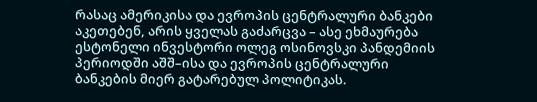რასაც ამერიკისა და ევროპის ცენტრალური ბანკები აკეთებენ, არის ყველას გაძარცვა – ასე ეხმაურება ესტონელი ინვესტორი ოლეგ ოსინოვსკი პანდემიის პერიოდში აშშ–ისა და ევროპის ცენტრალური ბანკების მიერ გატარებულ პოლიტიკას.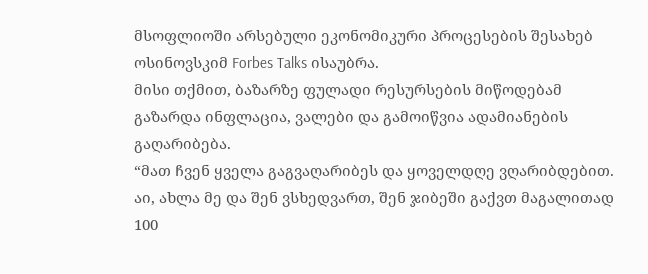მსოფლიოში არსებული ეკონომიკური პროცესების შესახებ ოსინოვსკიმ Forbes Talks ისაუბრა.
მისი თქმით, ბაზარზე ფულადი რესურსების მიწოდებამ გაზარდა ინფლაცია, ვალები და გამოიწვია ადამიანების გაღარიბება.
“მათ ჩვენ ყველა გაგვაღარიბეს და ყოველდღე ვღარიბდებით. აი, ახლა მე და შენ ვსხედვართ, შენ ჯიბეში გაქვთ მაგალითად 100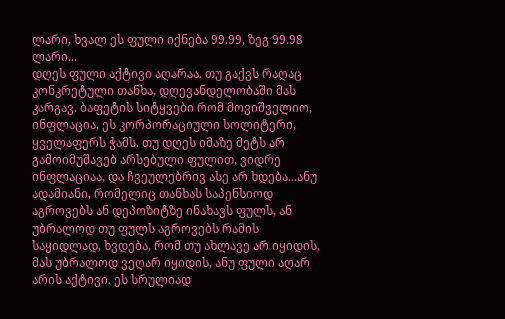ლარი, ხვალ ეს ფული იქნება 99.99, ზეგ 99.98 ლარი...
დღეს ფული აქტივი აღარაა. თუ გაქვს რაღაც კონკრეტული თანხა, დღევანდელობაში მას კარგავ. ბაფეტის სიტყვები რომ მოვიშველიო, ინფლაცია, ეს კორპორაციული სოლიტერი, ყველაფერს ჭამს. თუ დღეს იმაზე მეტს არ გამოიმუშავებ არსებული ფულით, ვიდრე ინფლაციაა, და ჩვეულებრივ ასე არ ხდება...ანუ ადამიანი, რომელიც თანხას საპენსიოდ აგროვებს ან დეპოზიტზე ინახავს ფულს, ან უბრალოდ თუ ფულს აგროვებს რამის საყიდლად, ხვდება, რომ თუ ახლავე არ იყიდის, მას უბრალოდ ვეღარ იყიდის, ანუ ფული აღარ არის აქტივი. ეს სრულიად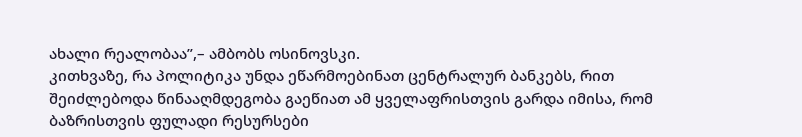ახალი რეალობაა”,– ამბობს ოსინოვსკი.
კითხვაზე, რა პოლიტიკა უნდა ეწარმოებინათ ცენტრალურ ბანკებს, რით შეიძლებოდა წინააღმდეგობა გაეწიათ ამ ყველაფრისთვის გარდა იმისა, რომ ბაზრისთვის ფულადი რესურსები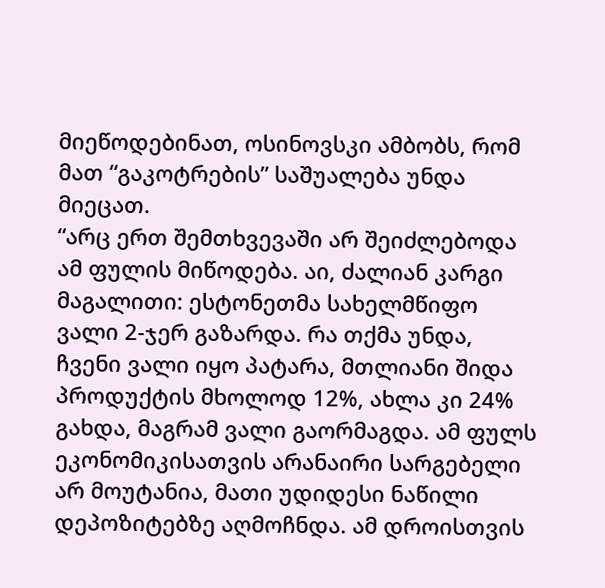მიეწოდებინათ, ოსინოვსკი ამბობს, რომ მათ “გაკოტრების” საშუალება უნდა მიეცათ.
“არც ერთ შემთხვევაში არ შეიძლებოდა ამ ფულის მიწოდება. აი, ძალიან კარგი მაგალითი: ესტონეთმა სახელმწიფო ვალი 2-ჯერ გაზარდა. რა თქმა უნდა, ჩვენი ვალი იყო პატარა, მთლიანი შიდა პროდუქტის მხოლოდ 12%, ახლა კი 24% გახდა, მაგრამ ვალი გაორმაგდა. ამ ფულს ეკონომიკისათვის არანაირი სარგებელი არ მოუტანია, მათი უდიდესი ნაწილი დეპოზიტებზე აღმოჩნდა. ამ დროისთვის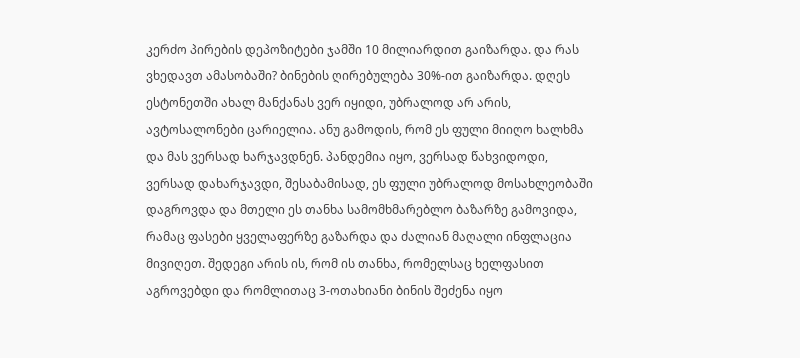კერძო პირების დეპოზიტები ჯამში 10 მილიარდით გაიზარდა. და რას ვხედავთ ამასობაში? ბინების ღირებულება 30%-ით გაიზარდა. დღეს ესტონეთში ახალ მანქანას ვერ იყიდი, უბრალოდ არ არის, ავტოსალონები ცარიელია. ანუ გამოდის, რომ ეს ფული მიიღო ხალხმა და მას ვერსად ხარჯავდნენ. პანდემია იყო, ვერსად წახვიდოდი, ვერსად დახარჯავდი, შესაბამისად, ეს ფული უბრალოდ მოსახლეობაში დაგროვდა და მთელი ეს თანხა სამომხმარებლო ბაზარზე გამოვიდა, რამაც ფასები ყველაფერზე გაზარდა და ძალიან მაღალი ინფლაცია მივიღეთ. შედეგი არის ის, რომ ის თანხა, რომელსაც ხელფასით აგროვებდი და რომლითაც 3-ოთახიანი ბინის შეძენა იყო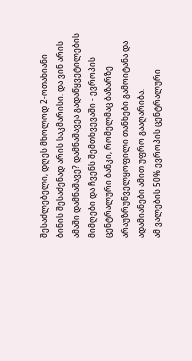შესაძლებელი, დღეს მხოლოდ 2-ოთახიანი ბინის შესაძენად არის საკმარისი. და ვინ არის ამაში დამნაშავე? დამნაშავეა გადაწყვეტილების მიმღები და ჩვენს შემთხვევაში - ევროპის ცენტრალური ბანკი, რომელმაც ბაზარზე არაუზრუნველყოფილი თანხები გამოიტანა და ადამიანები ამით უფრო გააღარიბა.
ამ ვალების 50% ევროპის ცენტრალური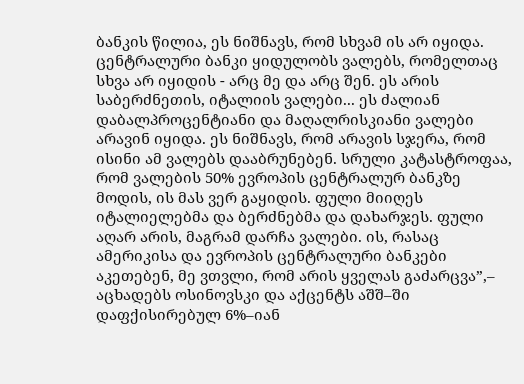ბანკის წილია, ეს ნიშნავს, რომ სხვამ ის არ იყიდა. ცენტრალური ბანკი ყიდულობს ვალებს, რომელთაც სხვა არ იყიდის - არც მე და არც შენ. ეს არის საბერძნეთის, იტალიის ვალები... ეს ძალიან დაბალპროცენტიანი და მაღალრისკიანი ვალები არავინ იყიდა. ეს ნიშნავს, რომ არავის სჯერა, რომ ისინი ამ ვალებს დააბრუნებენ. სრული კატასტროფაა, რომ ვალების 50% ევროპის ცენტრალურ ბანკზე მოდის, ის მას ვერ გაყიდის. ფული მიიღეს იტალიელებმა და ბერძნებმა და დახარჯეს. ფული აღარ არის, მაგრამ დარჩა ვალები. ის, რასაც ამერიკისა და ევროპის ცენტრალური ბანკები აკეთებენ, მე ვთვლი, რომ არის ყველას გაძარცვა”,– აცხადებს ოსინოვსკი და აქცენტს აშშ–ში დაფქისირებულ 6%–იან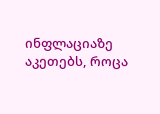ინფლაციაზე აკეთებს, როცა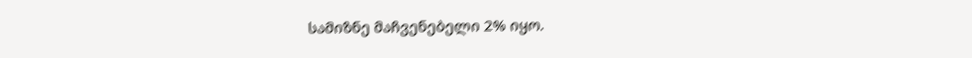სამიზნე მაჩვენებელი 2% იყო.